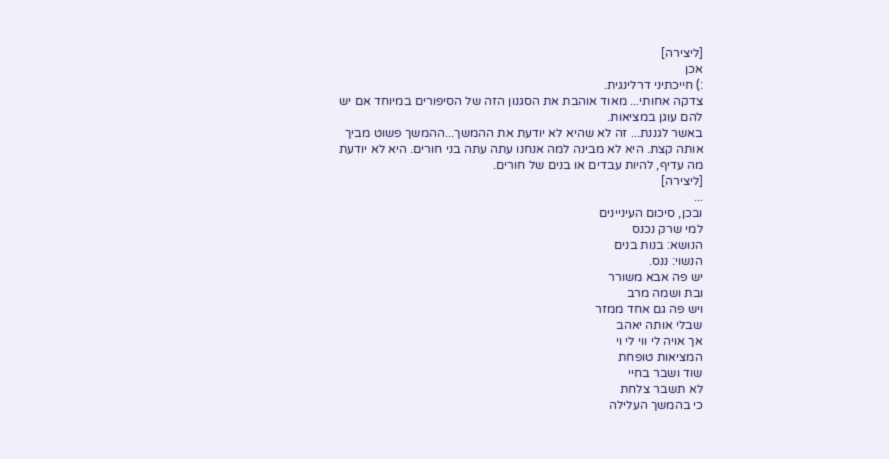[ליצירה]
אכן
:) חייכתיני דרלינגית.
צדקה אחותי... מאוד אוהבת את הסגנון הזה של הסיפורים במיוחד אם יש להם עוגן במציאות.
באשר לגננת... זה לא שהיא לא יודעת את ההמשך...ההמשך פשוט מביך אותה קצת. היא לא מבינה למה אנחנו עתה עתה בני חורים. היא לא יודעת מה עדיף, להיות עבדים או בנים של חורים.
[ליצירה]
...
ובכן, סיכום העיניינים
למי שרק נכנס
הנושא: בנות בנים
הנשוי: ננס.
יש פה אבא משורר
ובת ושמה מרב
ויש פה גם אחד ממזר
שבלי אותה יאהב
אך אויה לי ווי לי וי
המציאות טופחת
שוד ושבר בחיי
לא תשבר צלחת
כי בהמשך העלילה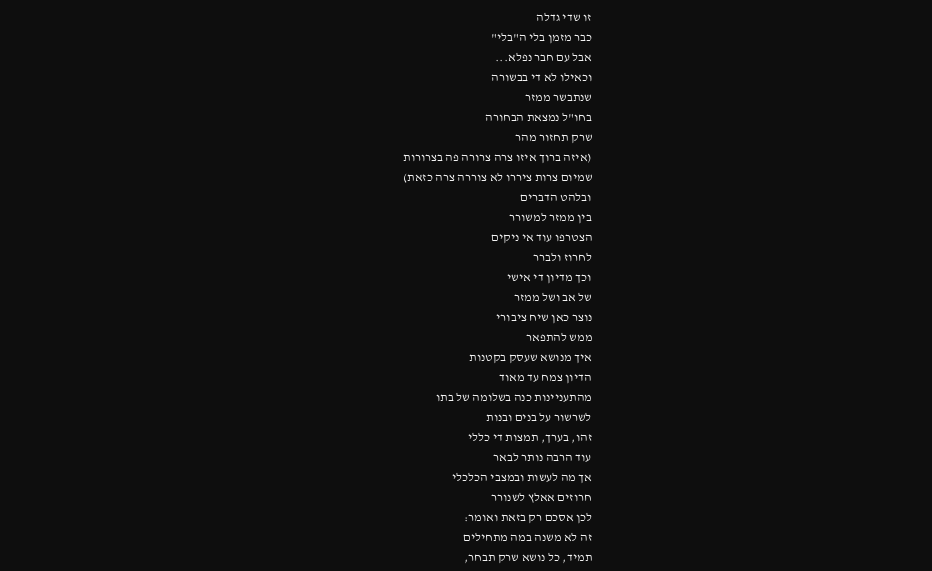זו שדי גדלה
כבר מזמן בלי ה"בלי"
אבל עם חבר נפלא...
וכאילו לא די בבשורה
שנתבשר ממזר
בחו"ל נמצאת הבחורה
שרק תחזור מהר
(איזה ברוך איזו צרה צרורה פה בצרורות
שמיום צרות ציררו לא צוררה צרה כזאת)
ובלהט הדברים
בין ממזר למשורר
הצטרפו עוד אי ניקים
לחרוז ולברר
וכך מדיון די אישי
של אב ושל ממזר
נוצר כאן שיח ציבורי
ממש להתפאר
איך מנושא שעסק בקטנות
הדיון צמח עד מאוד
מהתעניינות כנה בשלומה של בתו
לשרשור על בנים ובנות
זהו, בערך, תמצות די כללי
עוד הרבה נותר לבאר
אך מה לעשות ובמצבי הכלכלי
חרוזים אאלץ לשנורר
לכן אסכם רק בזאת ואומר:
זה לא משנה במה מתחילים
תמיד, כל נושא שרק תבחר,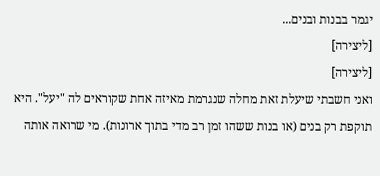יגמר בבנות ובנים...
[ליצירה]
[ליצירה]
ואני חשבתי שיעלת זאת מחלה שנגרמת מאיזה אחת שקוראים לה "יעל". היא תוקפת רק בנים (או בנות ששהו זמן רב מדי בתוך ארונות). מי שרואה אותה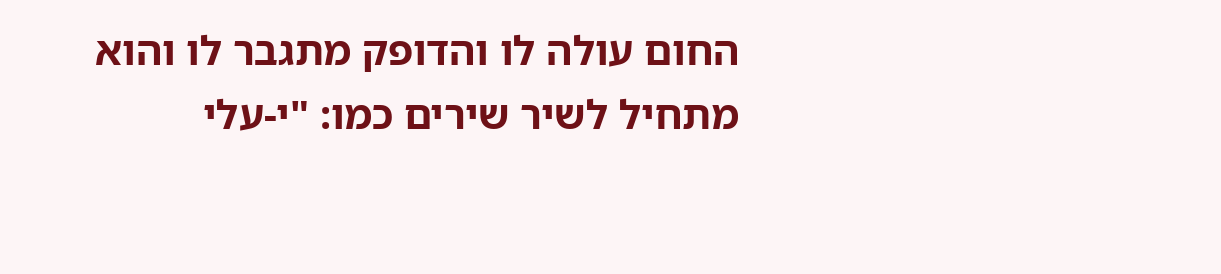החום עולה לו והדופק מתגבר לו והוא מתחיל לשיר שירים כמו: "י-עלי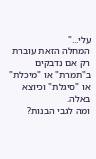עלי..."
המחלה הזאת עוברת רק אם נדבקים ב"תמרת" או "מיכלת" או "סיגלת" וכיוצא באלה.
ומה לגבי הבנות?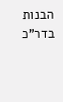הבנות בדר"כ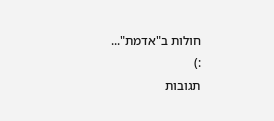חולות ב"אדמת"...
:)
תגובות